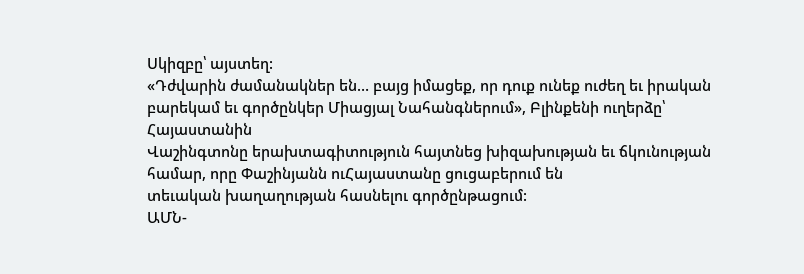Սկիզբը՝ այստեղ:
«Դժվարին ժամանակներ են… բայց իմացեք, որ դուք ունեք ուժեղ եւ իրական բարեկամ եւ գործընկեր Միացյալ Նահանգներում», Բլինքենի ուղերձը՝ Հայաստանին
Վաշինգտոնը երախտագիտություն հայտնեց խիզախության եւ ճկունության համար, որը Փաշինյանն ուՀայաստանը ցուցաբերում են
տեւական խաղաղության հասնելու գործընթացում:
ԱՄՆ-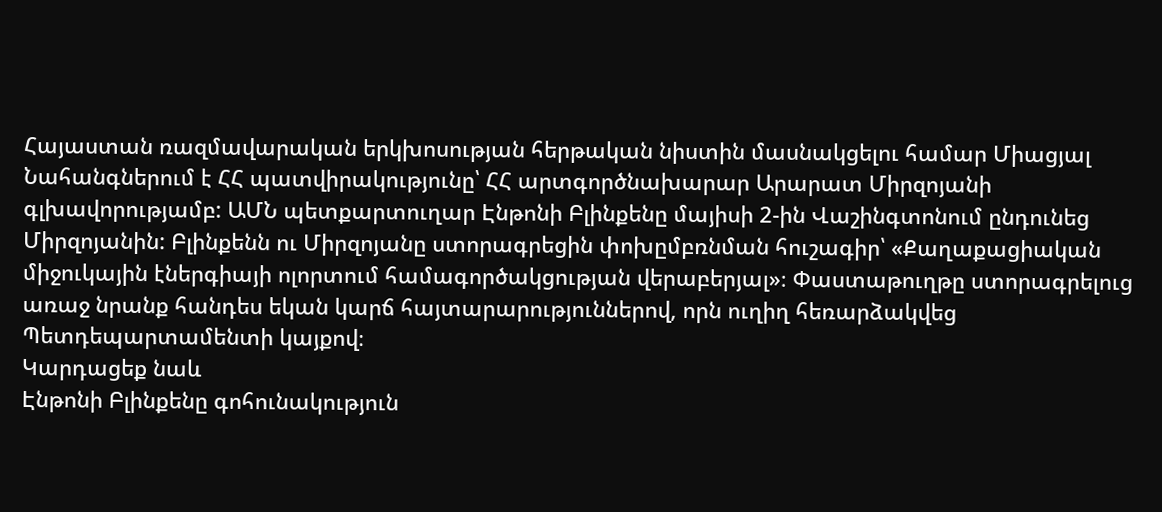Հայաստան ռազմավարական երկխոսության հերթական նիստին մասնակցելու համար Միացյալ Նահանգներում է ՀՀ պատվիրակությունը՝ ՀՀ արտգործնախարար Արարատ Միրզոյանի գլխավորությամբ: ԱՄՆ պետքարտուղար Էնթոնի Բլինքենը մայիսի 2-ին Վաշինգտոնում ընդունեց Միրզոյանին: Բլինքենն ու Միրզոյանը ստորագրեցին փոխըմբռնման հուշագիր՝ «Քաղաքացիական միջուկային էներգիայի ոլորտում համագործակցության վերաբերյալ»։ Փաստաթուղթը ստորագրելուց առաջ նրանք հանդես եկան կարճ հայտարարություններով, որն ուղիղ հեռարձակվեց Պետդեպարտամենտի կայքով։
Կարդացեք նաև
Էնթոնի Բլինքենը գոհունակություն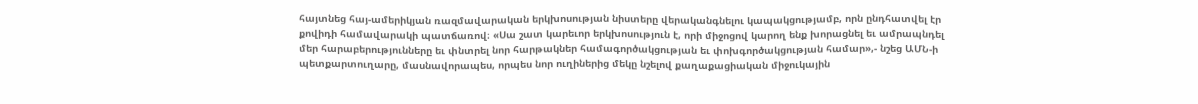հայտնեց հայ-ամերիկյան ռազմավարական երկխոսության նիստերը վերականգնելու կապակցությամբ, որն ընդհատվել էր քովիդի համավարակի պատճառով։ «Սա շատ կարեւոր երկխոսություն է, որի միջոցով կարող ենք խորացնել եւ ամրապնդել մեր հարաբերությունները եւ փնտրել նոր հարթակներ համագործակցության եւ փոխգործակցության համար»,- նշեց ԱՄՆ-ի պետքարտուղարը, մասնավորապես, որպես նոր ուղիներից մեկը նշելով քաղաքացիական միջուկային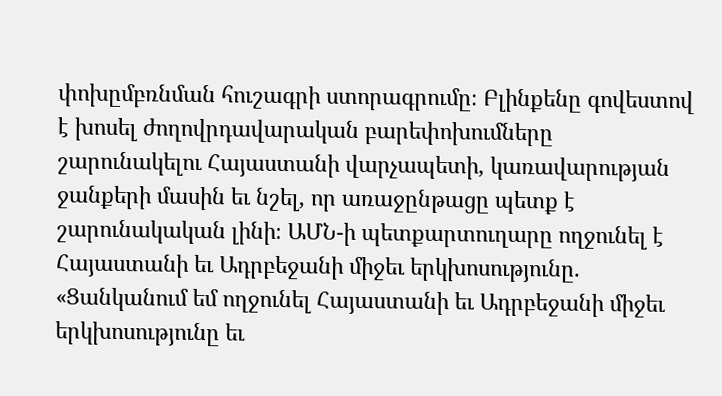փոխըմբռնման հուշագրի ստորագրումը։ Բլինքենը գովեստով է խոսել ժողովրդավարական բարեփոխումները շարունակելու Հայաստանի վարչապետի, կառավարության ջանքերի մասին եւ նշել, որ առաջընթացը պետք է շարունակական լինի։ ԱՄՆ-ի պետքարտուղարը ողջունել է Հայաստանի եւ Ադրբեջանի միջեւ երկխոսությունը. «Ցանկանում եմ ողջունել Հայաստանի եւ Ադրբեջանի միջեւ երկխոսությունը եւ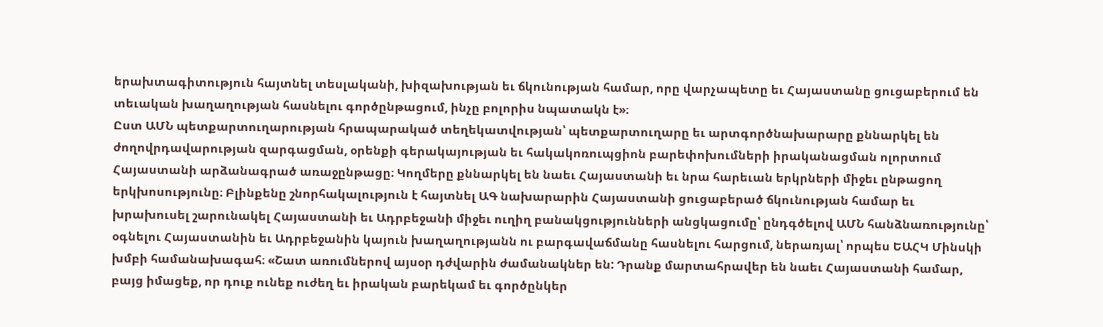երախտագիտություն հայտնել տեսլականի, խիզախության եւ ճկունության համար, որը վարչապետը եւ Հայաստանը ցուցաբերում են տեւական խաղաղության հասնելու գործընթացում, ինչը բոլորիս նպատակն է»։
Ըստ ԱՄՆ պետքարտուղարության հրապարակած տեղեկատվության՝ պետքարտուղարը եւ արտգործնախարարը քննարկել են ժողովրդավարության զարգացման, օրենքի գերակայության եւ հակակոռուպցիոն բարեփոխումների իրականացման ոլորտում Հայաստանի արձանագրած առաջընթացը։ Կողմերը քննարկել են նաեւ Հայաստանի եւ նրա հարեւան երկրների միջեւ ընթացող երկխոսությունը։ Բլինքենը շնորհակալություն է հայտնել ԱԳ նախարարին Հայաստանի ցուցաբերած ճկունության համար եւ խրախուսել շարունակել Հայաստանի եւ Ադրբեջանի միջեւ ուղիղ բանակցությունների անցկացումը՝ ընդգծելով ԱՄՆ հանձնառությունը՝ օգնելու Հայաստանին եւ Ադրբեջանին կայուն խաղաղությանն ու բարգավաճմանը հասնելու հարցում, ներառյալ՝ որպես ԵԱՀԿ Մինսկի խմբի համանախագահ։ «Շատ առումներով այսօր դժվարին ժամանակներ են: Դրանք մարտահրավեր են նաեւ Հայաստանի համար, բայց իմացեք, որ դուք ունեք ուժեղ եւ իրական բարեկամ եւ գործընկեր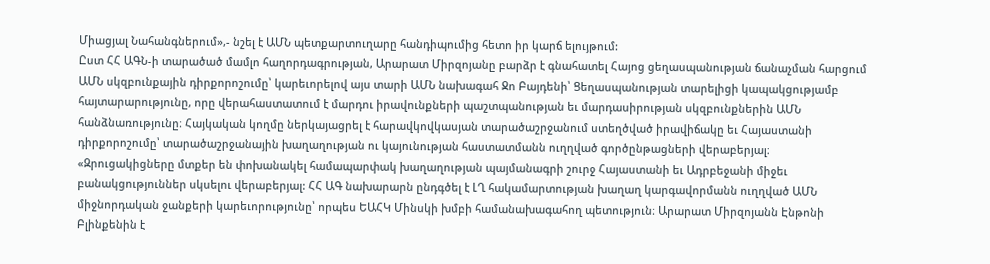Միացյալ Նահանգներում»,- նշել է ԱՄՆ պետքարտուղարը հանդիպումից հետո իր կարճ ելույթում:
Ըստ ՀՀ ԱԳՆ-ի տարածած մամլո հաղորդագրության, Արարատ Միրզոյանը բարձր է գնահատել Հայոց ցեղասպանության ճանաչման հարցում ԱՄՆ սկզբունքային դիրքորոշումը՝ կարեւորելով այս տարի ԱՄՆ նախագահ Ջո Բայդենի՝ Ցեղասպանության տարելիցի կապակցությամբ հայտարարությունը, որը վերահաստատում է մարդու իրավունքների պաշտպանության եւ մարդասիրության սկզբունքներին ԱՄՆ հանձնառությունը։ Հայկական կողմը ներկայացրել է հարավկովկասյան տարածաշրջանում ստեղծված իրավիճակը եւ Հայաստանի դիրքորոշումը՝ տարածաշրջանային խաղաղության ու կայունության հաստատմանն ուղղված գործընթացների վերաբերյալ։ «Զրուցակիցները մտքեր են փոխանակել համապարփակ խաղաղության պայմանագրի շուրջ Հայաստանի եւ Ադրբեջանի միջեւ բանակցություններ սկսելու վերաբերյալ: ՀՀ ԱԳ նախարարն ընդգծել է ԼՂ հակամարտության խաղաղ կարգավորմանն ուղղված ԱՄՆ միջնորդական ջանքերի կարեւորությունը՝ որպես ԵԱՀԿ Մինսկի խմբի համանախագահող պետություն։ Արարատ Միրզոյանն Էնթոնի Բլինքենին է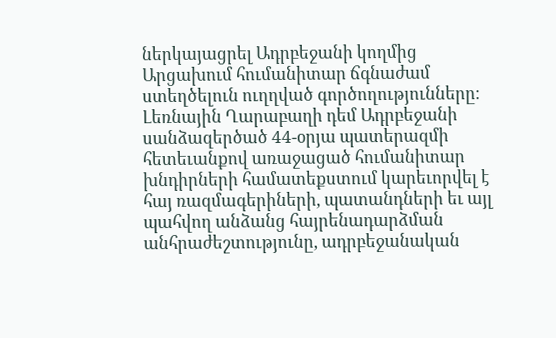ներկայացրել Ադրբեջանի կողմից Արցախում հումանիտար ճգնաժամ ստեղծելուն ուղղված գործողությունները։ Լեռնային Ղարաբաղի դեմ Ադրբեջանի սանձազերծած 44-օրյա պատերազմի հետեւանքով առաջացած հումանիտար խնդիրների համատեքստում կարեւորվել է հայ ռազմագերիների, պատանդների եւ այլ պահվող անձանց հայրենադարձման անհրաժեշտությունը, ադրբեջանական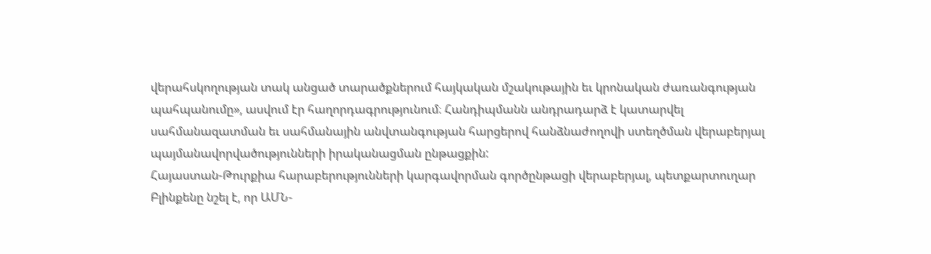վերահսկողության տակ անցած տարածքներում հայկական մշակութային եւ կրոնական ժառանգության պահպանումը», ասվում էր հաղորդագրությունում։ Հանդիպմանն անդրադարձ է կատարվել սահմանազատման եւ սահմանային անվտանգության հարցերով հանձնաժողովի ստեղծման վերաբերյալ պայմանավորվածությունների իրականացման ընթացքին:
Հայաստան-Թուրքիա հարաբերությունների կարգավորման գործընթացի վերաբերյալ, պետքարտուղար Բլինքենը նշել է, որ ԱՄՆ-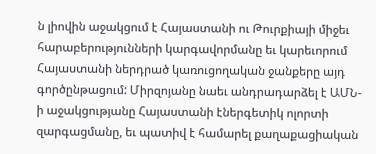ն լիովին աջակցում է Հայաստանի ու Թուրքիայի միջեւ հարաբերությունների կարգավորմանը եւ կարեւորում Հայաստանի ներդրած կառուցողական ջանքերը այդ գործընթացում: Միրզոյանը նաեւ անդրադարձել է ԱՄՆ-ի աջակցությանը Հայաստանի էներգետիկ ոլորտի զարգացմանը, եւ պատիվ է համարել քաղաքացիական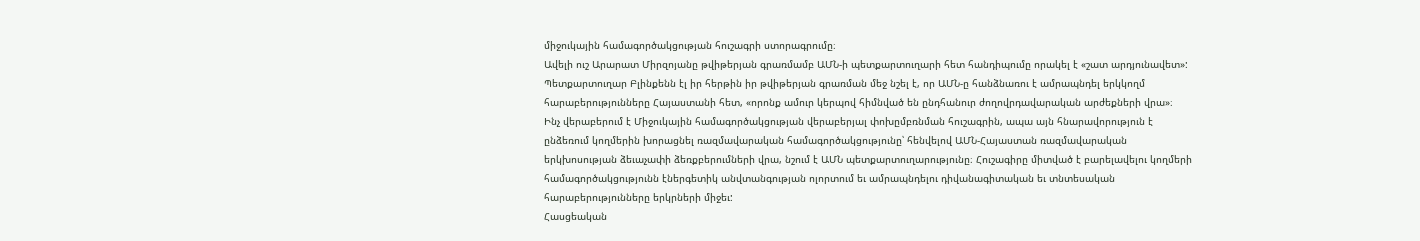միջուկային համագործակցության հուշագրի ստորագրումը։
Ավելի ուշ Արարատ Միրզոյանը թվիթերյան գրառմամբ ԱՄՆ-ի պետքարտուղարի հետ հանդիպումը որակել է «շատ արդյունավետ»:
Պետքարտուղար Բլինքենն էլ իր հերթին իր թվիթերյան գրառման մեջ նշել է, որ ԱՄՆ-ը հանձնառու է ամրապնդել երկկողմ հարաբերությունները Հայաստանի հետ, «որոնք ամուր կերպով հիմնված են ընդհանուր ժողովրդավարական արժեքների վրա»։
Ինչ վերաբերում է Միջուկային համագործակցության վերաբերյալ փոխըմբռնման հուշագրին, ապա այն հնարավորություն է ընձեռում կողմերին խորացնել ռազմավարական համագործակցությունը՝ հենվելով ԱՄՆ-Հայաստան ռազմավարական երկխոսության ձեւաչափի ձեռքբերումների վրա, նշում է ԱՄՆ պետքարտուղարությունը։ Հուշագիրը միտված է բարելավելու կողմերի համագործակցությունն էներգետիկ անվտանգության ոլորտում եւ ամրապնդելու դիվանագիտական եւ տնտեսական հարաբերությունները երկրների միջեւ:
Հասցեական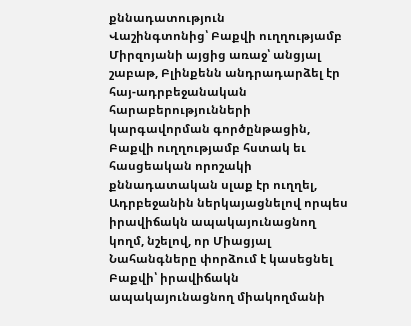քննադատություն
Վաշինգտոնից՝ Բաքվի ուղղությամբ
Միրզոյանի այցից առաջ՝ անցյալ շաբաթ, Բլինքենն անդրադարձել էր հայ-ադրբեջանական հարաբերությունների կարգավորման գործընթացին, Բաքվի ուղղությամբ հստակ եւ հասցեական որոշակի քննադատական սլաք էր ուղղել, Ադրբեջանին ներկայացնելով որպես իրավիճակն ապակայունացնող կողմ, նշելով, որ Միացյալ Նահանգները փորձում է կասեցնել Բաքվի՝ իրավիճակն ապակայունացնող միակողմանի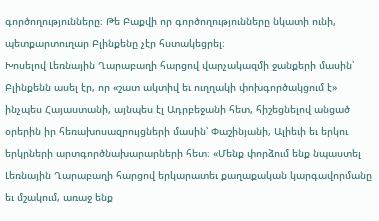գործողությունները։ Թե Բաքվի որ գործողությունները նկատի ունի, պետքարտուղար Բլինքենը չէր հստակեցրել։
Խոսելով Լեռնային Ղարաբաղի հարցով վարչակազմի ջանքերի մասին՝ Բլինքենն ասել էր, որ «շատ ակտիվ եւ ուղղակի փոխգործակցում է» ինչպես Հայաստանի, այնպես էլ Ադրբեջանի հետ, հիշեցնելով անցած օրերին իր հեռախոսազրույցների մասին՝ Փաշինյանի, Ալիեւի եւ երկու երկրների արտգործնախարարների հետ։ «Մենք փորձում ենք նպաստել Լեռնային Ղարաբաղի հարցով երկարատեւ քաղաքական կարգավորմանը եւ մշակում, առաջ ենք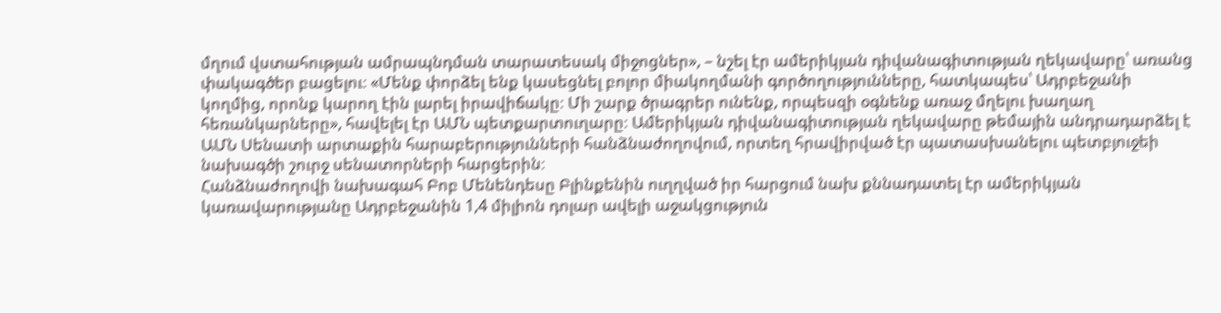մղում վստահության ամրապնդման տարատեսակ միջոցներ», – նշել էր ամերիկյան դիվանագիտության ղեկավարը՝ առանց փակագծեր բացելու։ «Մենք փորձել ենք կասեցնել բոլոր միակողմանի գործողությունները, հատկապես՝ Ադրբեջանի կողմից, որոնք կարող էին լարել իրավիճակը։ Մի շարք ծրագրեր ունենք, որպեսզի օգնենք առաջ մղելու խաղաղ հեռանկարները», հավելել էր ԱՄՆ պետքարտուղարը։ Ամերիկյան դիվանագիտության ղեկավարը թեմային անդրադարձել է ԱՄՆ Սենատի արտաքին հարաբերությունների հանձնաժողովում, որտեղ հրավիրված էր պատասխանելու պետբյուջեի նախագծի շուրջ սենատորների հարցերին։
Հանձնաժողովի նախագահ Բոբ Մենենդեսը Բլինքենին ուղղված իր հարցում նախ քննադատել էր ամերիկյան կառավարությանը Ադրբեջանին 1,4 միլիոն դոլար ավելի աջակցություն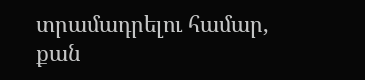տրամադրելու համար, քան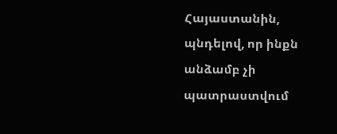Հայաստանին, պնդելով, որ ինքն անձամբ չի պատրաստվում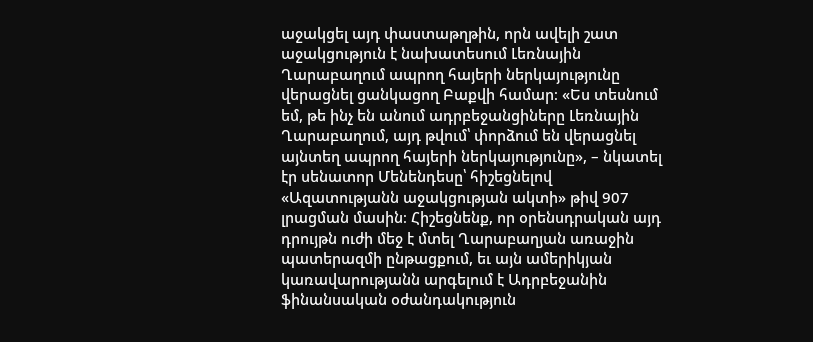աջակցել այդ փաստաթղթին, որն ավելի շատ աջակցություն է նախատեսում Լեռնային Ղարաբաղում ապրող հայերի ներկայությունը վերացնել ցանկացող Բաքվի համար։ «Ես տեսնում եմ, թե ինչ են անում ադրբեջանցիները Լեռնային Ղարաբաղում, այդ թվում՝ փորձում են վերացնել այնտեղ ապրող հայերի ներկայությունը», – նկատել էր սենատոր Մենենդեսը՝ հիշեցնելով «Ազատությանն աջակցության ակտի» թիվ 907 լրացման մասին։ Հիշեցնենք, որ օրենսդրական այդ դրույթն ուժի մեջ է մտել Ղարաբաղյան առաջին պատերազմի ընթացքում, եւ այն ամերիկյան կառավարությանն արգելում է Ադրբեջանին ֆինանսական օժանդակություն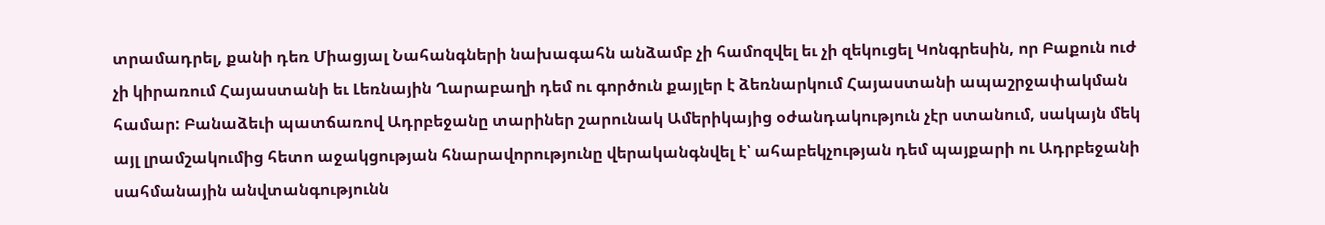տրամադրել, քանի դեռ Միացյալ Նահանգների նախագահն անձամբ չի համոզվել եւ չի զեկուցել Կոնգրեսին, որ Բաքուն ուժ չի կիրառում Հայաստանի եւ Լեռնային Ղարաբաղի դեմ ու գործուն քայլեր է ձեռնարկում Հայաստանի ապաշրջափակման համար: Բանաձեւի պատճառով Ադրբեջանը տարիներ շարունակ Ամերիկայից օժանդակություն չէր ստանում, սակայն մեկ այլ լրամշակումից հետո աջակցության հնարավորությունը վերականգնվել է՝ ահաբեկչության դեմ պայքարի ու Ադրբեջանի սահմանային անվտանգությունն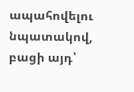ապահովելու նպատակով, բացի այդ՝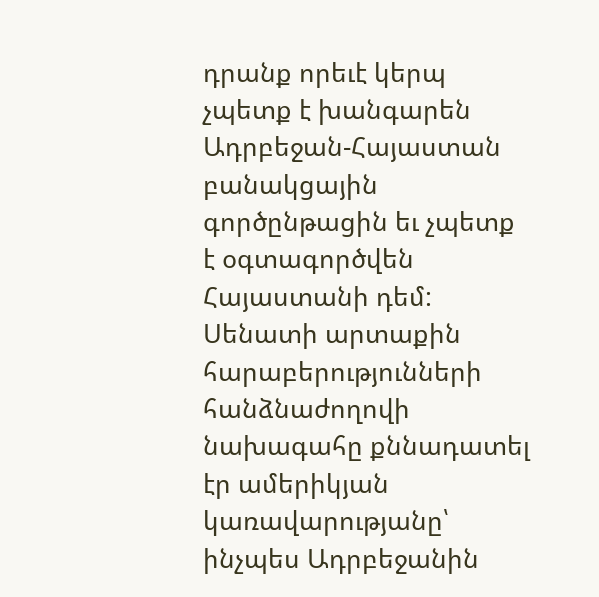դրանք որեւէ կերպ չպետք է խանգարեն Ադրբեջան-Հայաստան բանակցային գործընթացին եւ չպետք է օգտագործվեն Հայաստանի դեմ:
Սենատի արտաքին հարաբերությունների հանձնաժողովի նախագահը քննադատել էր ամերիկյան կառավարությանը՝ ինչպես Ադրբեջանին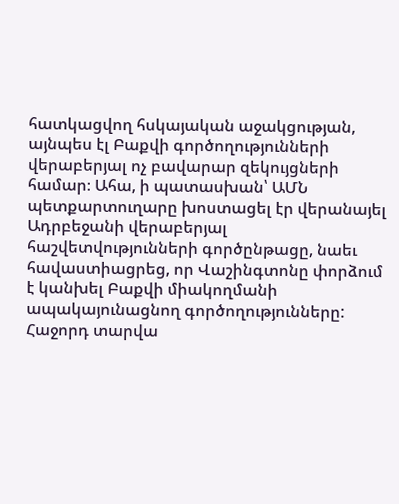հատկացվող հսկայական աջակցության, այնպես էլ Բաքվի գործողությունների վերաբերյալ ոչ բավարար զեկույցների համար։ Ահա, ի պատասխան՝ ԱՄՆ պետքարտուղարը խոստացել էր վերանայել Ադրբեջանի վերաբերյալ հաշվետվությունների գործընթացը, նաեւ հավաստիացրեց, որ Վաշինգտոնը փորձում է կանխել Բաքվի միակողմանի ապակայունացնող գործողությունները:
Հաջորդ տարվա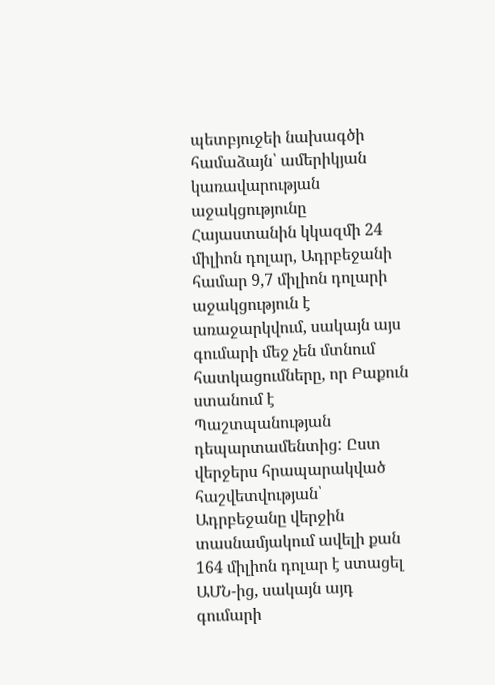պետբյուջեի նախագծի համաձայն՝ ամերիկյան կառավարության աջակցությունը Հայաստանին կկազմի 24 միլիոն դոլար, Ադրբեջանի համար 9,7 միլիոն դոլարի աջակցություն է առաջարկվում, սակայն այս գումարի մեջ չեն մտնում հատկացումները, որ Բաքուն ստանում է Պաշտպանության դեպարտամենտից: Ըստ վերջերս հրապարակված հաշվետվության՝ Ադրբեջանը վերջին տասնամյակում ավելի քան 164 միլիոն դոլար է ստացել ԱՄՆ-ից, սակայն այդ գումարի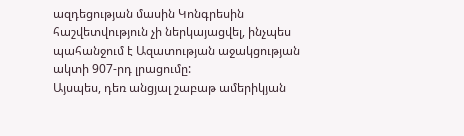ազդեցության մասին Կոնգրեսին հաշվետվություն չի ներկայացվել, ինչպես պահանջում է Ազատության աջակցության ակտի 907-րդ լրացումը:
Այսպես, դեռ անցյալ շաբաթ ամերիկյան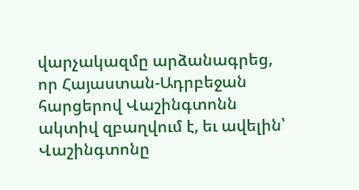վարչակազմը արձանագրեց, որ Հայաստան-Ադրբեջան հարցերով Վաշինգտոնն ակտիվ զբաղվում է, եւ ավելին՝ Վաշինգտոնը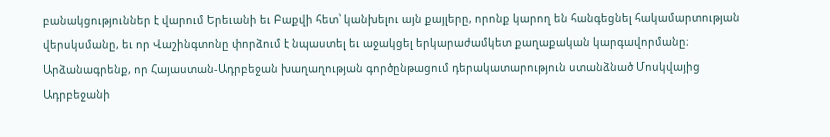բանակցություններ է վարում Երեւանի եւ Բաքվի հետ՝ կանխելու այն քայլերը, որոնք կարող են հանգեցնել հակամարտության վերսկսմանը, եւ որ Վաշինգտոնը փորձում է նպաստել եւ աջակցել երկարաժամկետ քաղաքական կարգավորմանը։
Արձանագրենք, որ Հայաստան-Ադրբեջան խաղաղության գործընթացում դերակատարություն ստանձնած Մոսկվայից Ադրբեջանի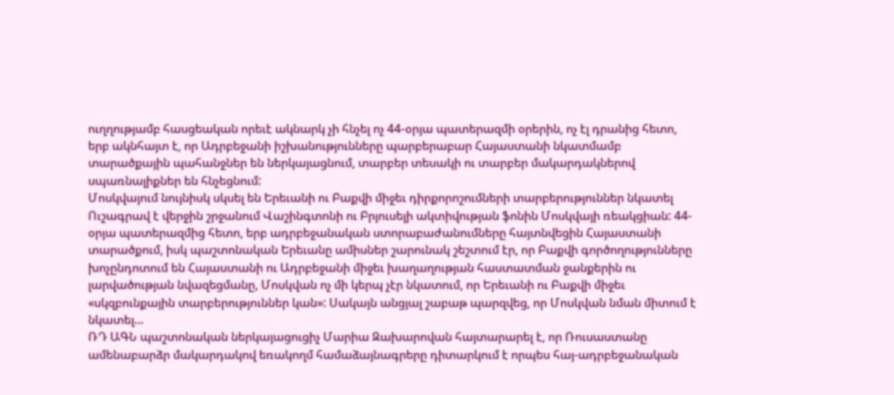ուղղությամբ հասցեական որեւէ ակնարկ չի հնչել ոչ 44-օրյա պատերազմի օրերին, ոչ էլ դրանից հետո, երբ ակնհայտ է, որ Ադրբեջանի իշխանությունները պարբերաբար Հայաստանի նկատմամբ տարածքային պահանջներ են ներկայացնում, տարբեր տեսակի ու տարբեր մակարդակներով սպառնալիքներ են հնչեցնում:
Մոսկվայում նույնիսկ սկսել են Երեւանի ու Բաքվի միջեւ դիրքորոշումների տարբերություններ նկատել
Ուշագրավ է վերջին շրջանում Վաշինգտոնի ու Բրյուսելի ակտիվության ֆոնին Մոսկվայի ռեակցիան: 44-օրյա պատերազմից հետո, երբ ադրբեջանական ստորաբաժանումները հայտնվեցին Հայաստանի տարածքում, իսկ պաշտոնական Երեւանը ամիսներ շարունակ շեշտում էր, որ Բաքվի գործողությունները խոչընդոտում են Հայաստանի ու Ադրբեջանի միջեւ խաղաղության հաստատման ջանքերին ու լարվածության նվազեցմանը, Մոսկվան ոչ մի կերպ չէր նկատում, որ Երեւանի ու Բաքվի միջեւ «սկզբունքային տարբերություններ կան»: Սակայն անցյալ շաբաթ պարզվեց, որ Մոսկվան նման միտում է նկատել…
ՌԴ ԱԳՆ պաշտոնական ներկայացուցիչ Մարիա Զախարովան հայտարարել է, որ Ռուսաստանը ամենաբարձր մակարդակով եռակողմ համաձայնագրերը դիտարկում է որպես հայ-ադրբեջանական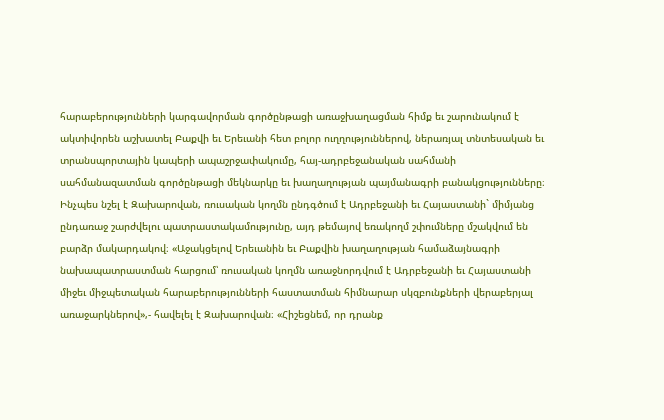հարաբերությունների կարգավորման գործընթացի առաջխաղացման հիմք եւ շարունակում է ակտիվորեն աշխատել Բաքվի եւ Երեւանի հետ բոլոր ուղղություններով, ներառյալ տնտեսական եւ տրանսպորտային կապերի ապաշրջափակումը, հայ-ադրբեջանական սահմանի սահմանազատման գործընթացի մեկնարկը եւ խաղաղության պայմանագրի բանակցությունները։
Ինչպես նշել է Զախարովան, ռուսական կողմն ընդգծում է Ադրբեջանի եւ Հայաստանի` միմյանց ընդառաջ շարժվելու պատրաստակամությունը, այդ թեմայով եռակողմ շփումները մշակվում են բարձր մակարդակով։ «Աջակցելով Երեւանին եւ Բաքվին խաղաղության համաձայնագրի նախապատրաստման հարցում՝ ռուսական կողմն առաջնորդվում է Ադրբեջանի եւ Հայաստանի միջեւ միջպետական հարաբերությունների հաստատման հիմնարար սկզբունքների վերաբերյալ առաջարկներով»,- հավելել է Զախարովան։ «Հիշեցնեմ, որ դրանք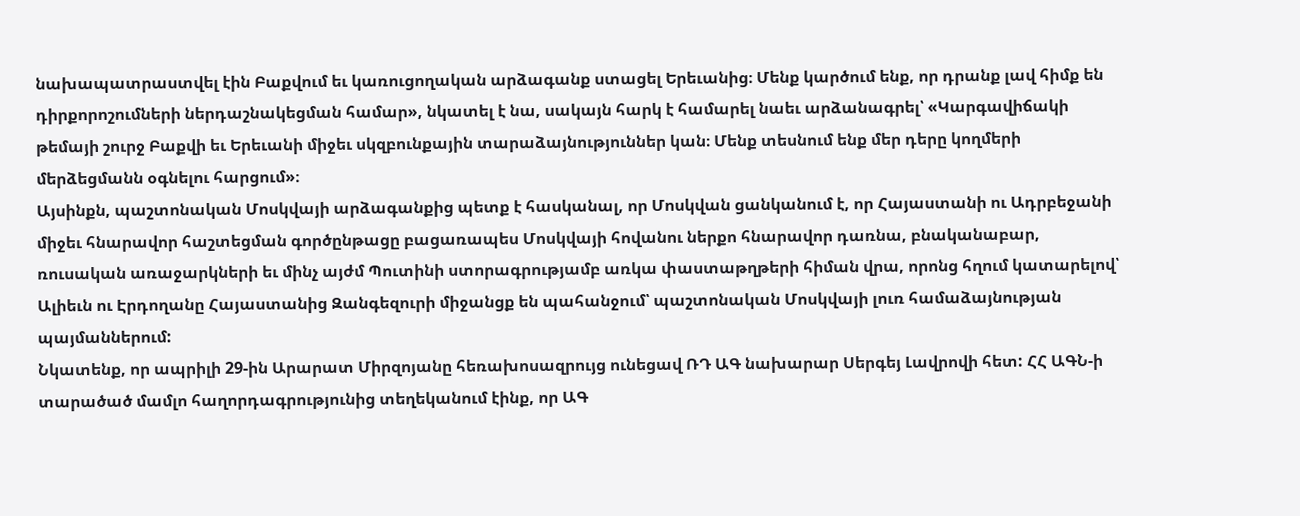նախապատրաստվել էին Բաքվում եւ կառուցողական արձագանք ստացել Երեւանից։ Մենք կարծում ենք, որ դրանք լավ հիմք են դիրքորոշումների ներդաշնակեցման համար», նկատել է նա, սակայն հարկ է համարել նաեւ արձանագրել՝ «Կարգավիճակի թեմայի շուրջ Բաքվի եւ Երեւանի միջեւ սկզբունքային տարաձայնություններ կան։ Մենք տեսնում ենք մեր դերը կողմերի մերձեցմանն օգնելու հարցում»։
Այսինքն, պաշտոնական Մոսկվայի արձագանքից պետք է հասկանալ, որ Մոսկվան ցանկանում է, որ Հայաստանի ու Ադրբեջանի միջեւ հնարավոր հաշտեցման գործընթացը բացառապես Մոսկվայի հովանու ներքո հնարավոր դառնա, բնականաբար, ռուսական առաջարկների եւ մինչ այժմ Պուտինի ստորագրությամբ առկա փաստաթղթերի հիման վրա, որոնց հղում կատարելով՝ Ալիեւն ու Էրդողանը Հայաստանից Զանգեզուրի միջանցք են պահանջում՝ պաշտոնական Մոսկվայի լուռ համաձայնության պայմաններում:
Նկատենք, որ ապրիլի 29-ին Արարատ Միրզոյանը հեռախոսազրույց ունեցավ ՌԴ ԱԳ նախարար Սերգեյ Լավրովի հետ: ՀՀ ԱԳՆ-ի տարածած մամլո հաղորդագրությունից տեղեկանում էինք, որ ԱԳ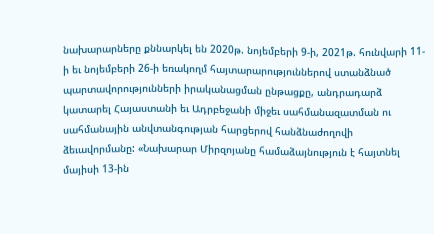նախարարները քննարկել են 2020թ. նոյեմբերի 9-ի, 2021թ. հունվարի 11-ի եւ նոյեմբերի 26-ի եռակողմ հայտարարություններով ստանձնած պարտավորությունների իրականացման ընթացքը, անդրադարձ կատարել Հայաստանի եւ Ադրբեջանի միջեւ սահմանազատման ու սահմանային անվտանգության հարցերով հանձնաժողովի ձեւավորմանը: «Նախարար Միրզոյանը համաձայնություն է հայտնել մայիսի 13-ին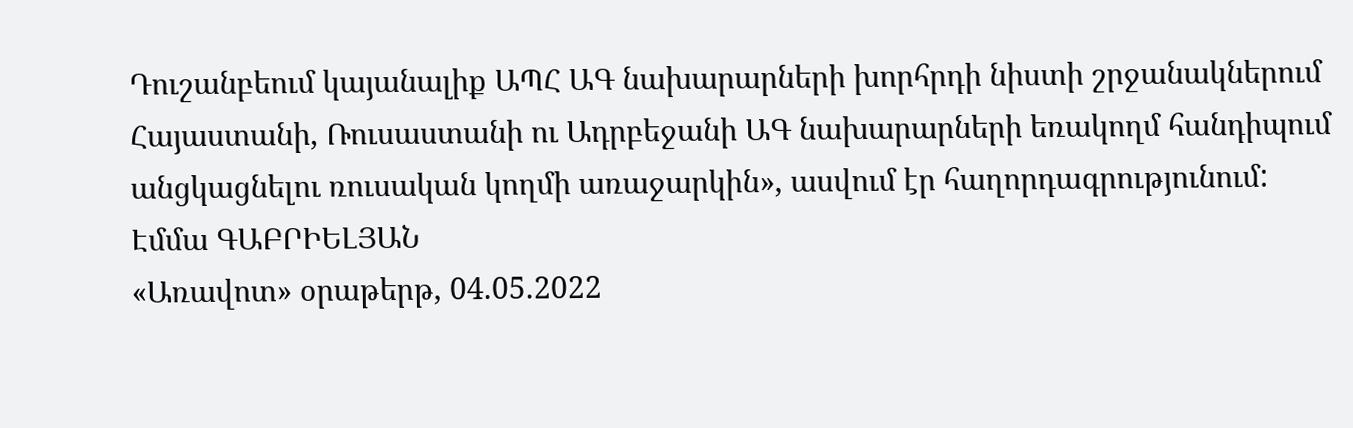Դուշանբեում կայանալիք ԱՊՀ ԱԳ նախարարների խորհրդի նիստի շրջանակներում Հայաստանի, Ռուսաստանի ու Ադրբեջանի ԱԳ նախարարների եռակողմ հանդիպում անցկացնելու ռուսական կողմի առաջարկին», ասվում էր հաղորդագրությունում:
Էմմա ԳԱԲՐԻԵԼՅԱՆ
«Առավոտ» օրաթերթ, 04.05.2022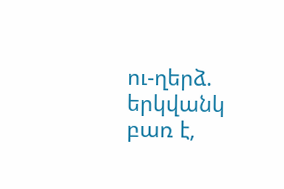ու-ղերձ. երկվանկ բառ է,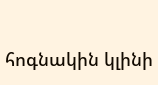հոգնակին կլինի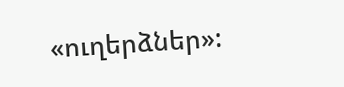«ուղերձներ»: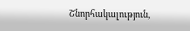Շնորհակալություն,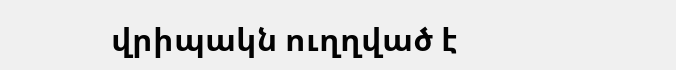վրիպակն ուղղված է